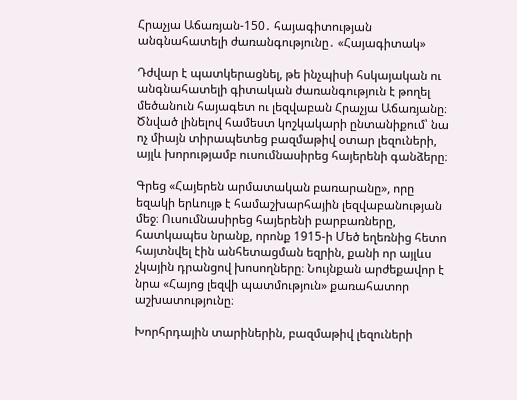Հրաչյա Աճառյան-150․ հայագիտության անգնահատելի ժառանգությունը․ «Հայագիտակ»

Դժվար է պատկերացնել, թե ինչպիսի հսկայական ու անգնահատելի գիտական ժառանգություն է թողել մեծանուն հայագետ ու լեզվաբան Հրաչյա Աճառյանը։ Ծնված լինելով համեստ կոշկակարի ընտանիքում՝ նա ոչ միայն տիրապետեց բազմաթիվ օտար լեզուների, այլև խորությամբ ուսումնասիրեց հայերենի գանձերը։

Գրեց «Հայերեն արմատական բառարանը», որը եզակի երևույթ է համաշխարհային լեզվաբանության մեջ։ Ուսումնասիրեց հայերենի բարբառները, հատկապես նրանք, որոնք 1915-ի Մեծ եղեռնից հետո հայտնվել էին անհետացման եզրին, քանի որ այլևս չկային դրանցով խոսողները։ Նույնքան արժեքավոր է նրա «Հայոց լեզվի պատմություն» քառահատոր աշխատությունը։

Խորհրդային տարիներին, բազմաթիվ լեզուների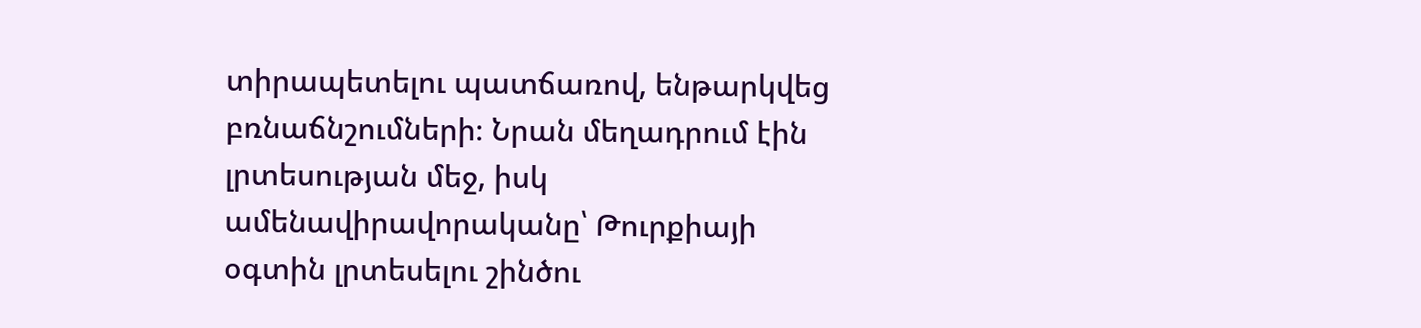տիրապետելու պատճառով, ենթարկվեց բռնաճնշումների։ Նրան մեղադրում էին լրտեսության մեջ, իսկ ամենավիրավորականը՝ Թուրքիայի օգտին լրտեսելու շինծու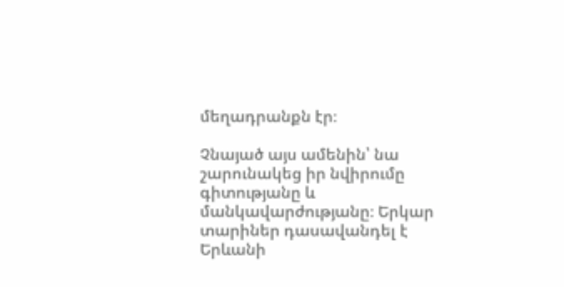մեղադրանքն էր։

Չնայած այս ամենին՝ նա շարունակեց իր նվիրումը գիտությանը և մանկավարժությանը։ Երկար տարիներ դասավանդել է Երևանի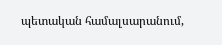պետական համալսարանում,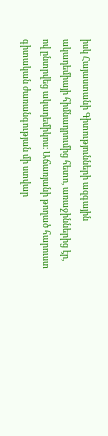իսկ Հայաստանի Գիտությունների ազգային ակադեմիայի հիմնադրումից հետո, առաջիններից էր, ով ընտրվեց ակադեմիկոս։ Աճառյանի թողած հարուստ գիտական ժառանգության մի ստվար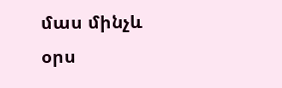մաս մինչև օրս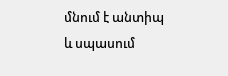մնում է անտիպ և սպասում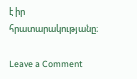է իր հրատարակությանը։

Leave a Comment